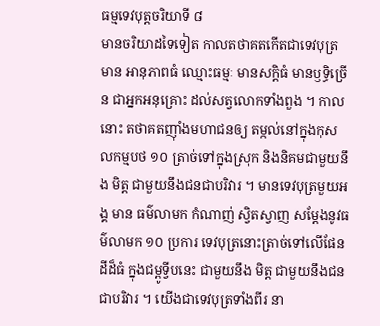ធម្មទេវបុត្តចរិយាទី ៨
មានចរិយាដទៃទៀត កាលតថាគតកើតជាទេវបុត្រ មាន អានុភាពធំ ឈ្មោះធម្មៈ មានសក្តិធំ មានឫទ្ធិច្រើន ជាអ្នកអនុគ្រោះ ដល់សត្វលោកទាំងពួង ។ កាលនោះ តថាគតញ៉ាំងមហាជនឲ្យ តម្កល់នៅក្នុងកុសលកម្មបថ ១០ ត្រាច់ទៅក្នុងស្រុក និងនិគមជាមួយនឹង មិត្ត ជាមួយនឹងជនជាបរិវារ ។ មានទេវបុត្រមួយអង្គ មាន ធម៌លាមក កំណាញ់ ស្វិតស្វាញ សម្តែងនូវធម៌លាមក ១០ ប្រការ ទេវបុត្រនោះត្រាច់ទៅលើផែនដីដ៏ធំ ក្នុងជម្ពូទ្វីបនេះ ជាមួយនឹង មិត្ត ជាមួយនឹងជនជាបរិវារ ។ យើងជាទេវបុត្រទាំងពីរ នា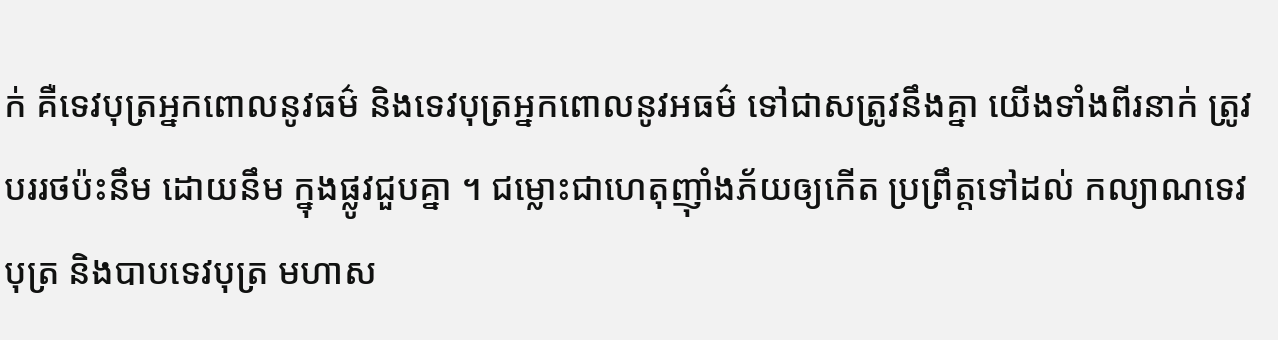ក់ គឺទេវបុត្រអ្នកពោលនូវធម៌ និងទេវបុត្រអ្នកពោលនូវអធម៌ ទៅជាសត្រូវនឹងគ្នា យើងទាំងពីរនាក់ ត្រូវបររថប៉ះនឹម ដោយនឹម ក្នុងផ្លូវជួបគ្នា ។ ជម្លោះជាហេតុញ៉ាំងភ័យឲ្យកើត ប្រព្រឹត្តទៅដល់ កល្យាណទេវបុត្រ និងបាបទេវបុត្រ មហាស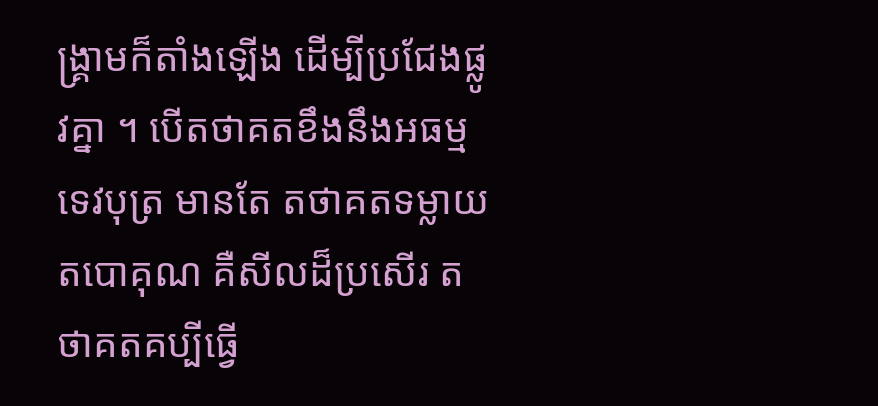ង្រ្គាមក៏តាំងឡើង ដើម្បីប្រជែងផ្លូវគ្នា ។ បើតថាគតខឹងនឹងអធម្មទេវបុត្រ មានតែ តថាគតទម្លាយតបោគុណ គឺសីលដ៏ប្រសើរ តថាគតគប្បីធ្វើ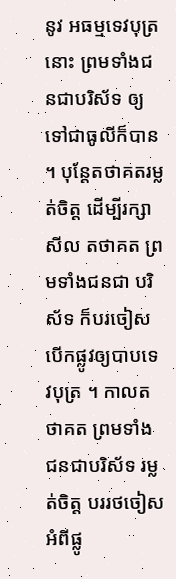នូវ អធម្មទេវបុត្រនោះ ព្រមទាំងជនជាបរិស័ទ ឲ្យទៅជាធូលីក៏បាន ។ បុន្តែតថាគតរម្លត់ចិត្ត ដើម្បីរក្សាសីល តថាគត ព្រមទាំងជនជា បរិស័ទ ក៏បរចៀសបើកផ្លូវឲ្យបាបទេវបុត្រ ។ កាលតថាគត ព្រមទាំង ជនជាបរិស័ទ រម្លត់ចិត្ត បររថចៀសអំពីផ្លូ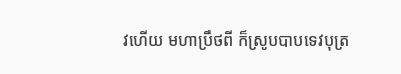វហើយ មហាប្រឹថពី ក៏ស្រូបបាបទេវបុត្រ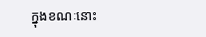ក្នុងខណៈនោះ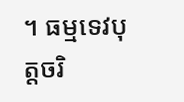។ ធម្មទេវបុត្តចរិ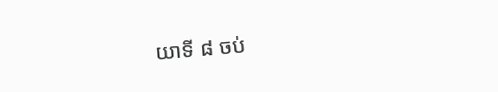យាទី ៨ ចប់